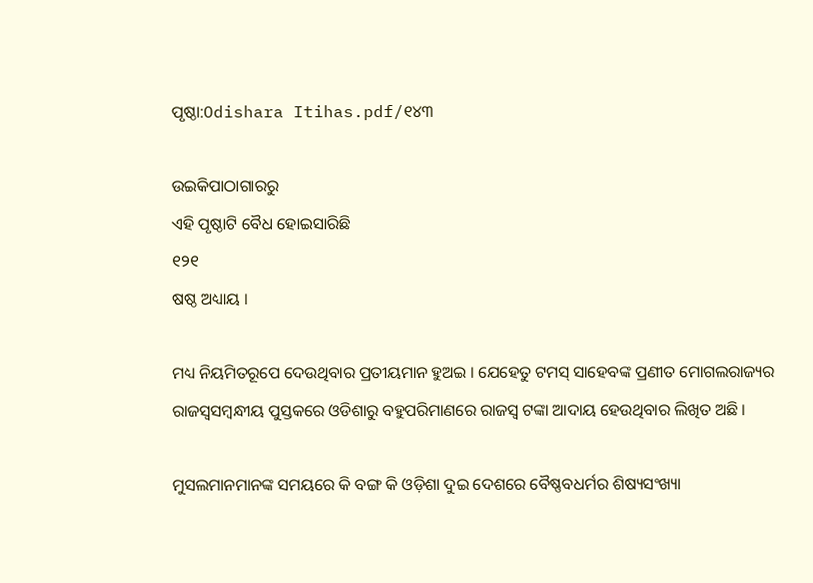ପୃଷ୍ଠା:Odishara Itihas.pdf/୧୪୩

ଉଇକିପାଠାଗାର‌ରୁ
ଏହି ପୃଷ୍ଠାଟି ବୈଧ ହୋଇସାରିଛି
୧୨୧
ଷଷ୍ଠ ଅଧ୍ୟାୟ ।

ମଧ୍ୟ ନିୟମିତରୂପେ ଦେଉଥିବାର ପ୍ରତୀୟମାନ ହୁଅଇ । ଯେହେତୁ ଟମସ୍ ସାହେବଙ୍କ ପ୍ରଣୀତ ମୋଗଲରାଜ୍ୟର ରାଜସ୍ୱସମ୍ବନ୍ଧୀୟ ପୁସ୍ତକରେ ଓଡିଶାରୁ ବ‌ହୁପରିମାଣରେ ରାଜସ୍ୱ ଟଙ୍କା ଆଦାୟ ହେଉଥିବାର ଲିଖିତ ଅଛି ।

ମୁସଲମାନମାନଙ୍କ ସମୟରେ କି ବଙ୍ଗ କି ଓଡ଼ିଶା ଦୁଇ ଦେଶରେ ବୈଷ୍ଣବଧର୍ମର ଶିଷ୍ୟସଂଖ୍ୟା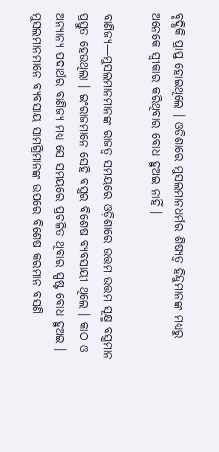ବୃଦ୍ଧିକି ପ୍ରାପ୍ତ ହୋଇଥିଲେ । ଓଡିଶାରେ ମୁସଲମାନଧର୍ମର ଶିଷ୍ୟତ୍ୱ ହିନ୍ଦୁମାନଙ୍କ ମଧ୍ୟରୁ ଅନେକେ ସ୍ୱୀକାର କରିଥିବାର ବୋଧ ହୁଅଇ ନାହିଁ ।

ବାଣିଜ୍ୟ—ମୁସଲମାନମାନଙ୍କ ରାଜତ୍ୱ ସମୟରେ ଓଡ଼ିଶାରେ ଉତ୍ତମ ଉତ୍ତମ ସୂକ୍ଷ୍ମ ବସ୍ତ୍ରମାନ ପ୍ରସ୍ତୁତ ହେଉଥିଲା । ଇଂରାଜମାନେ ସେହି ବସ୍ତ୍ରର ବିଶେଷ ବ୍ୟବସାୟୀ ଥିଲେ । କାଠ ଓ ଅନ୍ୟାନ୍ୟ ପଦାର୍ଥର ବାଣିଜ୍ୟ ମଧ୍ୟ ସେ ସମୟରେ ପ୍ରଚଳିତ ଥିବାର ସ୍ପଷ୍ଟ ବୋଧ ହୁଅଇ । ମୁସଲମାନମାନେ ବ୍ୟବସାୟ ସାମଗ୍ରିମାନଙ୍କ ଉପରେ ବିଶେଷ କରମାନ ବସଣି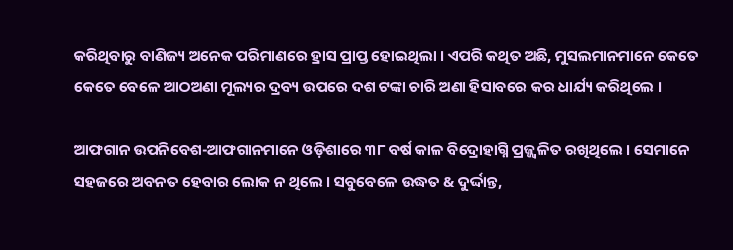କରିଥିବାରୁ ବାଣିଜ୍ୟ ଅନେକ ପରିମାଣରେ ହ୍ରାସ ପ୍ରାପ୍ତ ହୋଇଥିଲା । ଏପରି କଥିତ ଅଛି, ମୁସଲମାନମାନେ କେତେ କେତେ ବେଳେ ଆଠଅଣା ମୂଲ୍ୟର ଦ୍ରବ୍ୟ ଉପରେ ଦଶ ଟଙ୍କା ଚାରି ଅଣା ହିସାବରେ କର ଧାର୍ଯ୍ୟ କରିଥିଲେ ।

ଆଫଗାନ ଉପନିବେଶ-ଆଫଗାନମାନେ ଓଡ଼ିଶାରେ ୩୮ ବର୍ଷ କାଳ ବିଦ୍ରୋହାଗ୍ନି ପ୍ରଜ୍ଜ୍ୱଳିତ ରଖିଥିଲେ । ସେମାନେ ସହଜରେ ଅବନତ ହେବାର ଲୋକ ନ ଥିଲେ । ସବୁବେଳେ ଉଦ୍ଧତ & ଦୁର୍ଦ୍ଦାନ୍ତ,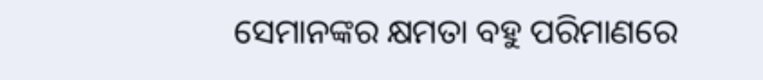ସେମାନଙ୍କର କ୍ଷମତା ବ‌ହୁ ପରିମାଣରେ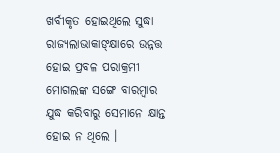ଖର୍ବୀକୃତ ହୋଇଥିଲେ ସୁଦ୍ଧା ରାଜ୍ୟଲାଭାକାଙ୍କ୍ଷାରେ ଉନ୍ନତ୍ତ ହୋଇ ପ୍ରବଳ ପରାକ୍ରମୀ ମୋଗଲଙ୍କ ସଙ୍ଗେ ବାରମ୍ବାର ଯୁଦ୍ଧ କରିବାରୁ ସେମାନେ କ୍ଷାନ୍ତ ହୋଇ ନ ଥିଲେ ।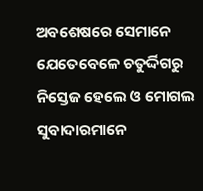ଅବଶେଷରେ ସେମାନେ ଯେତେବେଳେ ଚତୁର୍ଦ୍ଦିଗରୁ ନିସ୍ତେଜ ହେଲେ ଓ ମୋଗଲ ସୁବାଦାରମାନେ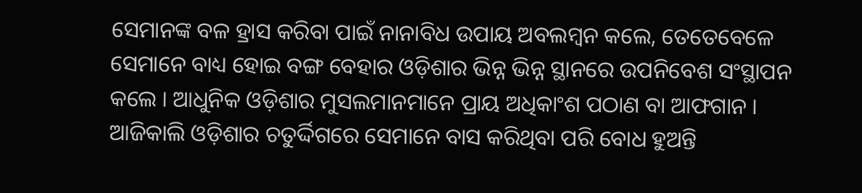ସେମାନଙ୍କ ବଳ ହ୍ରାସ କରିବା ପାଇଁ ନାନାବିଧ ଉପାୟ ଅବଲମ୍ବନ କଲେ, ତେତେବେଳେ ସେମାନେ ବାଧ୍ୟ ହୋଇ ବଙ୍ଗ ବେହାର ଓଡ଼ିଶାର ଭିନ୍ନ ଭିନ୍ନ ସ୍ଥାନରେ ଉପନିବେଶ ସଂସ୍ଥାପନ କଲେ । ଆଧୁନିକ ଓଡ଼ିଶାର ମୁସଲମାନମାନେ ପ୍ରାୟ ଅଧିକାଂଶ ପଠାଣ ବା ଆଫଗାନ । ଆଜିକାଲି ଓଡ଼ିଶାର ଚତୁର୍ଦ୍ଦିଗରେ ସେମାନେ ବାସ କରିଥିବା ପରି ବୋଧ ହୁଅନ୍ତି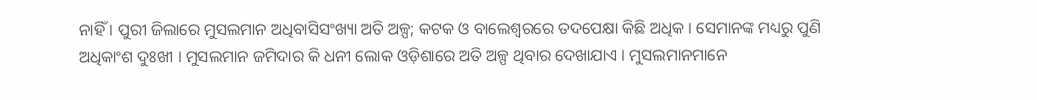ନାହିଁ । ପୁରୀ ଜିଲାରେ ମୁସଲମାନ ଅଧିବାସିସଂଖ୍ୟା ଅତି ଅଳ୍ପ; କଟକ ଓ ବାଲେଶ୍ୱରରେ ତଦପେକ୍ଷା କିଛି ଅଧିକ । ସେମାନଙ୍କ ମଧ୍ୟରୁ ପୁଣି ଅଧିକାଂଶ ଦୁଃଖୀ । ମୁସଲମାନ ଜମିଦାର କି ଧନୀ ଲୋକ ଓଡ଼ିଶାରେ ଅତି ଅଳ୍ପ ଥିବାର ଦେଖାଯାଏ । ମୁସଲମାନମାନେ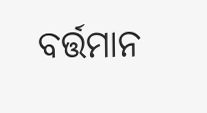ବର୍ତ୍ତମାନ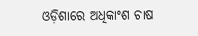ଓଡ଼ିଶାରେ ଅଧିକାଂଶ ଚାଷ